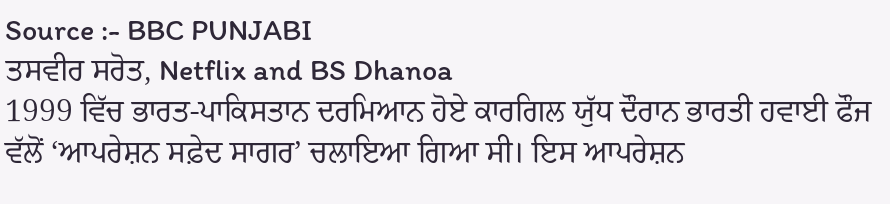Source :- BBC PUNJABI
ਤਸਵੀਰ ਸਰੋਤ, Netflix and BS Dhanoa
1999 ਵਿੱਚ ਭਾਰਤ-ਪਾਕਿਸਤਾਨ ਦਰਮਿਆਨ ਹੋਏ ਕਾਰਗਿਲ ਯੁੱਧ ਦੌਰਾਨ ਭਾਰਤੀ ਹਵਾਈ ਫੌਜ ਵੱਲੋਂ ‘ਆਪਰੇਸ਼ਨ ਸਫ਼ੇਦ ਸਾਗਰ’ ਚਲਾਇਆ ਗਿਆ ਸੀ। ਇਸ ਆਪਰੇਸ਼ਨ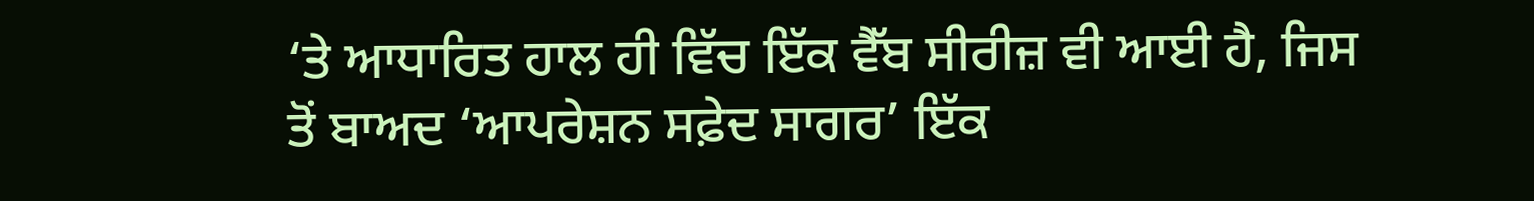‘ਤੇ ਆਧਾਰਿਤ ਹਾਲ ਹੀ ਵਿੱਚ ਇੱਕ ਵੈੱਬ ਸੀਰੀਜ਼ ਵੀ ਆਈ ਹੈ, ਜਿਸ ਤੋਂ ਬਾਅਦ ‘ਆਪਰੇਸ਼ਨ ਸਫ਼ੇਦ ਸਾਗਰ’ ਇੱਕ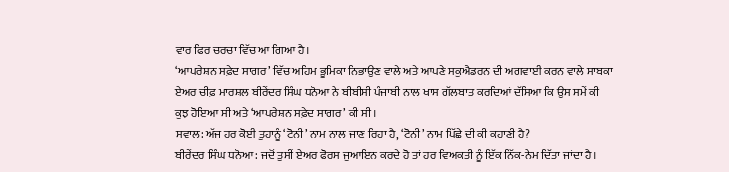ਵਾਰ ਫਿਰ ਚਰਚਾ ਵਿੱਚ ਆ ਗਿਆ ਹੈ।
‘ਆਪਰੇਸ਼ਨ ਸਫ਼ੇਦ ਸਾਗਰ’ ਵਿੱਚ ਅਹਿਮ ਭੂਮਿਕਾ ਨਿਭਾਉਣ ਵਾਲੇ ਅਤੇ ਆਪਣੇ ਸਕੁਐਡਰਨ ਦੀ ਅਗਵਾਈ ਕਰਨ ਵਾਲੇ ਸਾਬਕਾ ਏਅਰ ਚੀਫ਼ ਮਾਰਸ਼ਲ ਬੀਰੇਂਦਰ ਸਿੰਘ ਧਨੋਆ ਨੇ ਬੀਬੀਸੀ ਪੰਜਾਬੀ ਨਾਲ ਖਾਸ ਗੱਲਬਾਤ ਕਰਦਿਆਂ ਦੱਸਿਆ ਕਿ ਉਸ ਸਮੇਂ ਕੀ ਕੁਝ ਹੋਇਆ ਸੀ ਅਤੇ ‘ਆਪਰੇਸ਼ਨ ਸਫ਼ੇਦ ਸਾਗਰ’ ਕੀ ਸੀ।
ਸਵਾਲ: ਅੱਜ ਹਰ ਕੋਈ ਤੁਹਾਨੂੰ ‘ਟੋਨੀ’ ਨਾਮ ਨਾਲ ਜਾਣ ਰਿਹਾ ਹੈ, ‘ਟੋਨੀ’ ਨਾਮ ਪਿੱਛੇ ਦੀ ਕੀ ਕਹਾਣੀ ਹੈ?
ਬੀਰੇਂਦਰ ਸਿੰਘ ਧਨੋਆ: ਜਦੋਂ ਤੁਸੀਂ ਏਅਰ ਫੋਰਸ ਜੁਆਇਨ ਕਰਦੇ ਹੋ ਤਾਂ ਹਰ ਵਿਅਕਤੀ ਨੂੰ ਇੱਕ ਨਿੱਕ-ਨੇਮ ਦਿੱਤਾ ਜਾਂਦਾ ਹੈ।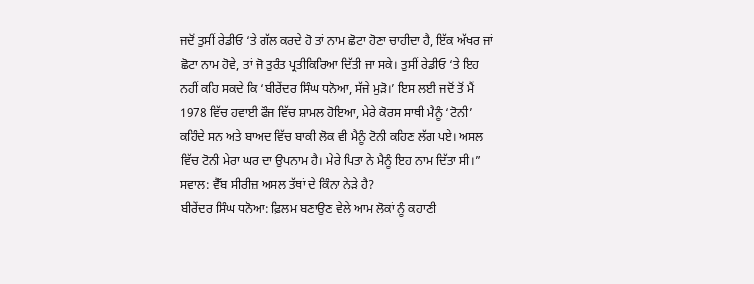ਜਦੋਂ ਤੁਸੀਂ ਰੇਡੀਓ ‘ਤੇ ਗੱਲ ਕਰਦੇ ਹੋ ਤਾਂ ਨਾਮ ਛੋਟਾ ਹੋਣਾ ਚਾਹੀਦਾ ਹੈ, ਇੱਕ ਅੱਖਰ ਜਾਂ ਛੋਟਾ ਨਾਮ ਹੋਵੇ, ਤਾਂ ਜੋ ਤੁਰੰਤ ਪ੍ਰਤੀਕਿਰਿਆ ਦਿੱਤੀ ਜਾ ਸਕੇ। ਤੁਸੀਂ ਰੇਡੀਓ ‘ਤੇ ਇਹ ਨਹੀਂ ਕਹਿ ਸਕਦੇ ਕਿ ‘ਬੀਰੇਂਦਰ ਸਿੰਘ ਧਨੋਆ, ਸੱਜੇ ਮੁੜੋ।’ ਇਸ ਲਈ ਜਦੋਂ ਤੋਂ ਮੈਂ 1978 ਵਿੱਚ ਹਵਾਈ ਫੌਜ ਵਿੱਚ ਸ਼ਾਮਲ ਹੋਇਆ, ਮੇਰੇ ਕੋਰਸ ਸਾਥੀ ਮੈਨੂੰ ‘ਟੋਨੀ’ ਕਹਿੰਦੇ ਸਨ ਅਤੇ ਬਾਅਦ ਵਿੱਚ ਬਾਕੀ ਲੋਕ ਵੀ ਮੈਨੂੰ ਟੋਨੀ ਕਹਿਣ ਲੱਗ ਪਏ। ਅਸਲ ਵਿੱਚ ਟੋਨੀ ਮੇਰਾ ਘਰ ਦਾ ਉਪਨਾਮ ਹੈ। ਮੇਰੇ ਪਿਤਾ ਨੇ ਮੈਨੂੰ ਇਹ ਨਾਮ ਦਿੱਤਾ ਸੀ।”
ਸਵਾਲ: ਵੈੱਬ ਸੀਰੀਜ਼ ਅਸਲ ਤੱਥਾਂ ਦੇ ਕਿੰਨਾ ਨੇੜੇ ਹੈ?
ਬੀਰੇਂਦਰ ਸਿੰਘ ਧਨੋਆ: ਫ਼ਿਲਮ ਬਣਾਉਣ ਵੇਲੇ ਆਮ ਲੋਕਾਂ ਨੂੰ ਕਹਾਣੀ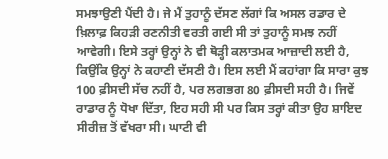ਸਮਝਾਉਣੀ ਪੈਂਦੀ ਹੈ। ਜੇ ਮੈਂ ਤੁਹਾਨੂੰ ਦੱਸਣ ਲੱਗਾਂ ਕਿ ਅਸਲ ਰਡਾਰ ਦੇ ਖ਼ਿਲਾਫ਼ ਕਿਹੜੀ ਰਣਨੀਤੀ ਵਰਤੀ ਗਈ ਸੀ ਤਾਂ ਤੁਹਾਨੂੰ ਸਮਝ ਨਹੀਂ ਆਵੇਗੀ। ਇਸੇ ਤਰ੍ਹਾਂ ਉਨ੍ਹਾਂ ਨੇ ਵੀ ਥੋੜ੍ਹੀ ਕਲਾਤਮਕ ਆਜ਼ਾਦੀ ਲਈ ਹੈ, ਕਿਉਂਕਿ ਉਨ੍ਹਾਂ ਨੇ ਕਹਾਣੀ ਦੱਸਣੀ ਹੈ। ਇਸ ਲਈ ਮੈਂ ਕਹਾਂਗਾ ਕਿ ਸਾਰਾ ਕੁਝ 100 ਫ਼ੀਸਦੀ ਸੱਚ ਨਹੀਂ ਹੈ, ਪਰ ਲਗਭਗ 80 ਫ਼ੀਸਦੀ ਸਹੀ ਹੈ। ਜਿਵੇਂ ਰਾਡਾਰ ਨੂੰ ਧੋਖਾ ਦਿੱਤਾ, ਇਹ ਸਹੀ ਸੀ ਪਰ ਕਿਸ ਤਰ੍ਹਾਂ ਕੀਤਾ ਉਹ ਸ਼ਾਇਦ ਸੀਰੀਜ਼ ਤੋਂ ਵੱਖਰਾ ਸੀ। ਘਾਟੀ ਵੀ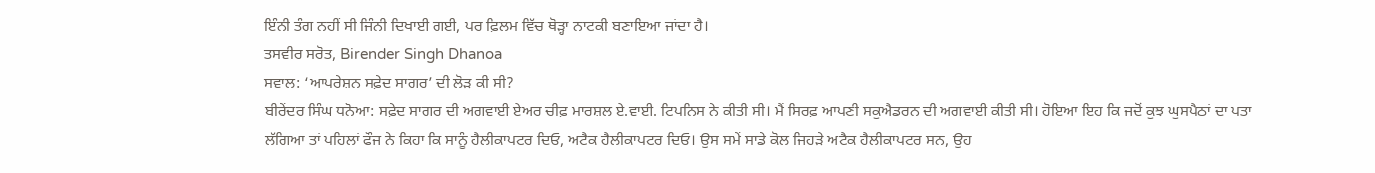ਇੰਨੀ ਤੰਗ ਨਹੀਂ ਸੀ ਜਿੰਨੀ ਦਿਖਾਈ ਗਈ, ਪਰ ਫ਼ਿਲਮ ਵਿੱਚ ਥੋੜ੍ਹਾ ਨਾਟਕੀ ਬਣਾਇਆ ਜਾਂਦਾ ਹੈ।
ਤਸਵੀਰ ਸਰੋਤ, Birender Singh Dhanoa
ਸਵਾਲ: ‘ਆਪਰੇਸ਼ਨ ਸਫ਼ੇਦ ਸਾਗਰ’ ਦੀ ਲੋੜ ਕੀ ਸੀ?
ਬੀਰੇਂਦਰ ਸਿੰਘ ਧਨੋਆ: ਸਫ਼ੇਦ ਸਾਗਰ ਦੀ ਅਗਵਾਈ ਏਅਰ ਚੀਫ਼ ਮਾਰਸ਼ਲ ਏ.ਵਾਈ. ਟਿਪਨਿਸ ਨੇ ਕੀਤੀ ਸੀ। ਮੈਂ ਸਿਰਫ਼ ਆਪਣੀ ਸਕੁਐਡਰਨ ਦੀ ਅਗਵਾਈ ਕੀਤੀ ਸੀ। ਹੋਇਆ ਇਹ ਕਿ ਜਦੋਂ ਕੁਝ ਘੁਸਪੈਠਾਂ ਦਾ ਪਤਾ ਲੱਗਿਆ ਤਾਂ ਪਹਿਲਾਂ ਫੌਜ ਨੇ ਕਿਹਾ ਕਿ ਸਾਨੂੰ ਹੈਲੀਕਾਪਟਰ ਦਿਓ, ਅਟੈਕ ਹੈਲੀਕਾਪਟਰ ਦਿਓ। ਉਸ ਸਮੇਂ ਸਾਡੇ ਕੋਲ ਜਿਹੜੇ ਅਟੈਕ ਹੈਲੀਕਾਪਟਰ ਸਨ, ਉਹ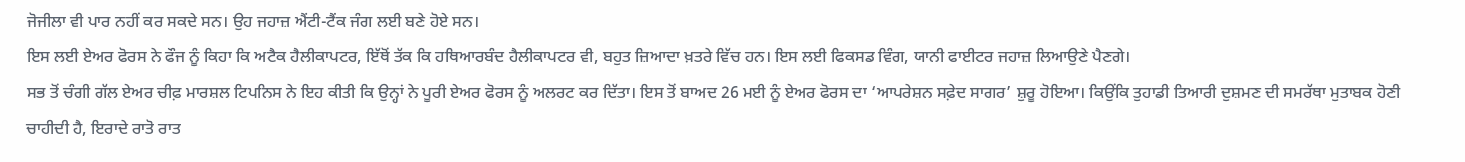ਜੋਜੀਲਾ ਵੀ ਪਾਰ ਨਹੀਂ ਕਰ ਸਕਦੇ ਸਨ। ਉਹ ਜਹਾਜ਼ ਐਂਟੀ-ਟੈਂਕ ਜੰਗ ਲਈ ਬਣੇ ਹੋਏ ਸਨ।
ਇਸ ਲਈ ਏਅਰ ਫੋਰਸ ਨੇ ਫੌਜ ਨੂੰ ਕਿਹਾ ਕਿ ਅਟੈਕ ਹੈਲੀਕਾਪਟਰ, ਇੱਥੋਂ ਤੱਕ ਕਿ ਹਥਿਆਰਬੰਦ ਹੈਲੀਕਾਪਟਰ ਵੀ, ਬਹੁਤ ਜ਼ਿਆਦਾ ਖ਼ਤਰੇ ਵਿੱਚ ਹਨ। ਇਸ ਲਈ ਫਿਕਸਡ ਵਿੰਗ, ਯਾਨੀ ਫਾਈਟਰ ਜਹਾਜ਼ ਲਿਆਉਣੇ ਪੈਣਗੇ।
ਸਭ ਤੋਂ ਚੰਗੀ ਗੱਲ ਏਅਰ ਚੀਫ਼ ਮਾਰਸ਼ਲ ਟਿਪਨਿਸ ਨੇ ਇਹ ਕੀਤੀ ਕਿ ਉਨ੍ਹਾਂ ਨੇ ਪੂਰੀ ਏਅਰ ਫੋਰਸ ਨੂੰ ਅਲਰਟ ਕਰ ਦਿੱਤਾ। ਇਸ ਤੋਂ ਬਾਅਦ 26 ਮਈ ਨੂੰ ਏਅਰ ਫੋਰਸ ਦਾ ‘ਆਪਰੇਸ਼ਨ ਸਫ਼ੇਦ ਸਾਗਰ’ ਸ਼ੁਰੂ ਹੋਇਆ। ਕਿਉਂਕਿ ਤੁਹਾਡੀ ਤਿਆਰੀ ਦੁਸ਼ਮਣ ਦੀ ਸਮਰੱਥਾ ਮੁਤਾਬਕ ਹੋਣੀ ਚਾਹੀਦੀ ਹੈ, ਇਰਾਦੇ ਰਾਤੋ ਰਾਤ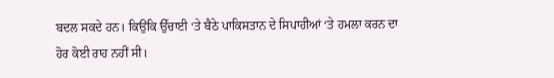ਬਦਲ ਸਕਦੇ ਹਨ। ਕਿਉਂਕਿ ਉੱਚਾਈ ‘ਤੇ ਬੈਠੇ ਪਾਕਿਸਤਾਨ ਦੇ ਸਿਪਾਹੀਆਂ ‘ਤੇ ਹਮਲਾ ਕਰਨ ਦਾ ਹੋਰ ਕੋਈ ਰਾਹ ਨਹੀਂ ਸੀ।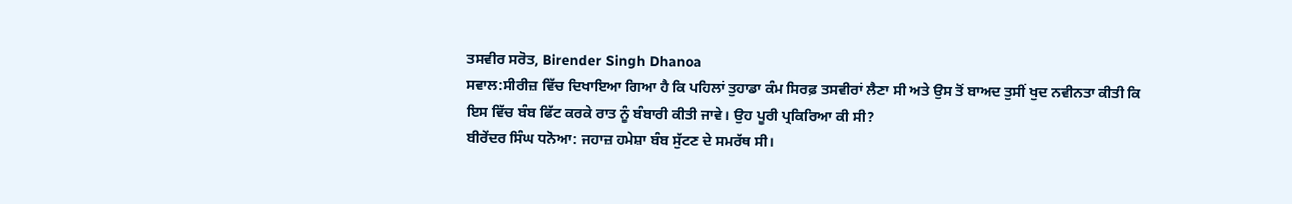ਤਸਵੀਰ ਸਰੋਤ, Birender Singh Dhanoa
ਸਵਾਲ:ਸੀਰੀਜ਼ ਵਿੱਚ ਦਿਖਾਇਆ ਗਿਆ ਹੈ ਕਿ ਪਹਿਲਾਂ ਤੁਹਾਡਾ ਕੰਮ ਸਿਰਫ਼ ਤਸਵੀਰਾਂ ਲੈਣਾ ਸੀ ਅਤੇ ਉਸ ਤੋਂ ਬਾਅਦ ਤੁਸੀਂ ਖੁਦ ਨਵੀਨਤਾ ਕੀਤੀ ਕਿ ਇਸ ਵਿੱਚ ਬੰਬ ਫਿੱਟ ਕਰਕੇ ਰਾਤ ਨੂੰ ਬੰਬਾਰੀ ਕੀਤੀ ਜਾਵੇ। ਉਹ ਪੂਰੀ ਪ੍ਰਕਿਰਿਆ ਕੀ ਸੀ?
ਬੀਰੇਂਦਰ ਸਿੰਘ ਧਨੋਆ: ਜਹਾਜ਼ ਹਮੇਸ਼ਾ ਬੰਬ ਸੁੱਟਣ ਦੇ ਸਮਰੱਥ ਸੀ।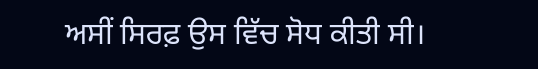ਅਸੀਂ ਸਿਰਫ਼ ਉਸ ਵਿੱਚ ਸੋਧ ਕੀਤੀ ਸੀ।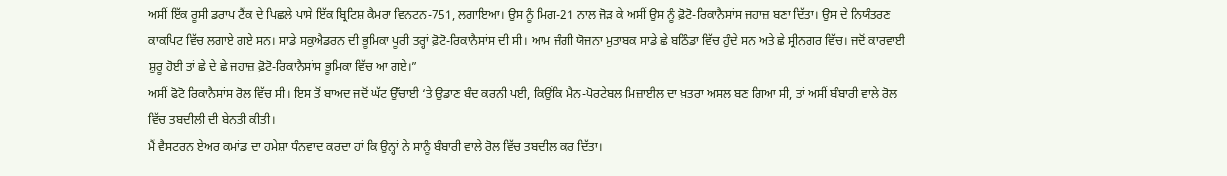ਅਸੀਂ ਇੱਕ ਰੂਸੀ ਡਰਾਪ ਟੈਂਕ ਦੇ ਪਿਛਲੇ ਪਾਸੇ ਇੱਕ ਬ੍ਰਿਟਿਸ਼ ਕੈਮਰਾ ਵਿਨਟਨ-751, ਲਗਾਇਆ। ਉਸ ਨੂੰ ਮਿਗ-21 ਨਾਲ ਜੋੜ ਕੇ ਅਸੀਂ ਉਸ ਨੂੰ ਫ਼ੋਟੋ-ਰਿਕਾਨੈਸਾਂਸ ਜਹਾਜ਼ ਬਣਾ ਦਿੱਤਾ। ਉਸ ਦੇ ਨਿਯੰਤਰਣ ਕਾਕਪਿਟ ਵਿੱਚ ਲਗਾਏ ਗਏ ਸਨ। ਸਾਡੇ ਸਕੁਐਡਰਨ ਦੀ ਭੂਮਿਕਾ ਪੂਰੀ ਤਰ੍ਹਾਂ ਫ਼ੋਟੋ-ਰਿਕਾਨੈਸਾਂਸ ਦੀ ਸੀ। ਆਮ ਜੰਗੀ ਯੋਜਨਾ ਮੁਤਾਬਕ ਸਾਡੇ ਛੇ ਬਠਿੰਡਾ ਵਿੱਚ ਹੁੰਦੇ ਸਨ ਅਤੇ ਛੇ ਸ੍ਰੀਨਗਰ ਵਿੱਚ। ਜਦੋਂ ਕਾਰਵਾਈ ਸ਼ੁਰੂ ਹੋਈ ਤਾਂ ਛੇ ਦੇ ਛੇ ਜਹਾਜ਼ ਫ਼ੋਟੋ-ਰਿਕਾਨੈਸਾਂਸ ਭੂਮਿਕਾ ਵਿੱਚ ਆ ਗਏ।”
ਅਸੀਂ ਫੋਟੋ ਰਿਕਾਨੈਸਾਂਸ ਰੋਲ ਵਿੱਚ ਸੀ। ਇਸ ਤੋਂ ਬਾਅਦ ਜਦੋਂ ਘੱਟ ਉੱਚਾਈ ‘ਤੇ ਉਡਾਣ ਬੰਦ ਕਰਨੀ ਪਈ, ਕਿਉਂਕਿ ਮੈਨ-ਪੋਰਟੇਬਲ ਮਿਜ਼ਾਈਲ ਦਾ ਖ਼ਤਰਾ ਅਸਲ ਬਣ ਗਿਆ ਸੀ, ਤਾਂ ਅਸੀਂ ਬੰਬਾਰੀ ਵਾਲੇ ਰੋਲ ਵਿੱਚ ਤਬਦੀਲੀ ਦੀ ਬੇਨਤੀ ਕੀਤੀ।
ਮੈਂ ਵੈਸਟਰਨ ਏਅਰ ਕਮਾਂਡ ਦਾ ਹਮੇਸ਼ਾ ਧੰਨਵਾਦ ਕਰਦਾ ਹਾਂ ਕਿ ਉਨ੍ਹਾਂ ਨੇ ਸਾਨੂੰ ਬੰਬਾਰੀ ਵਾਲੇ ਰੋਲ ਵਿੱਚ ਤਬਦੀਲ ਕਰ ਦਿੱਤਾ।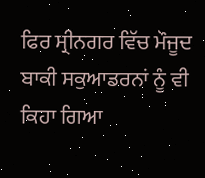ਫਿਰ ਸ੍ਰੀਨਗਰ ਵਿੱਚ ਮੌਜੂਦ ਬਾਕੀ ਸਕੁਆਡਰਨਾਂ ਨੂੰ ਵੀ ਕਿਹਾ ਗਿਆ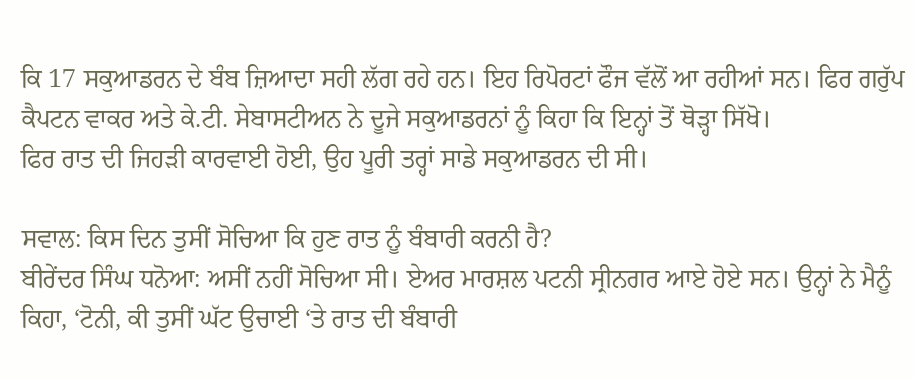ਕਿ 17 ਸਕੁਆਡਰਨ ਦੇ ਬੰਬ ਜ਼ਿਆਦਾ ਸਹੀ ਲੱਗ ਰਹੇ ਹਨ। ਇਹ ਰਿਪੋਰਟਾਂ ਫੌਜ ਵੱਲੋਂ ਆ ਰਹੀਆਂ ਸਨ। ਫਿਰ ਗਰੁੱਪ ਕੈਪਟਨ ਵਾਕਰ ਅਤੇ ਕੇ.ਟੀ. ਸੇਬਾਸਟੀਅਨ ਨੇ ਦੂਜੇ ਸਕੁਆਡਰਨਾਂ ਨੂੰ ਕਿਹਾ ਕਿ ਇਨ੍ਹਾਂ ਤੋਂ ਥੋੜ੍ਹਾ ਸਿੱਖੋ।
ਫਿਰ ਰਾਤ ਦੀ ਜਿਹੜੀ ਕਾਰਵਾਈ ਹੋਈ, ਉਹ ਪੂਰੀ ਤਰ੍ਹਾਂ ਸਾਡੇ ਸਕੁਆਡਰਨ ਦੀ ਸੀ।

ਸਵਾਲ: ਕਿਸ ਦਿਨ ਤੁਸੀਂ ਸੋਚਿਆ ਕਿ ਹੁਣ ਰਾਤ ਨੂੰ ਬੰਬਾਰੀ ਕਰਨੀ ਹੈ?
ਬੀਰੇਂਦਰ ਸਿੰਘ ਧਨੋਆ: ਅਸੀਂ ਨਹੀਂ ਸੋਚਿਆ ਸੀ। ਏਅਰ ਮਾਰਸ਼ਲ ਪਟਨੀ ਸ੍ਰੀਨਗਰ ਆਏ ਹੋਏ ਸਨ। ਉਨ੍ਹਾਂ ਨੇ ਮੈਨੂੰ ਕਿਹਾ, ‘ਟੋਨੀ, ਕੀ ਤੁਸੀਂ ਘੱਟ ਉਚਾਈ ‘ਤੇ ਰਾਤ ਦੀ ਬੰਬਾਰੀ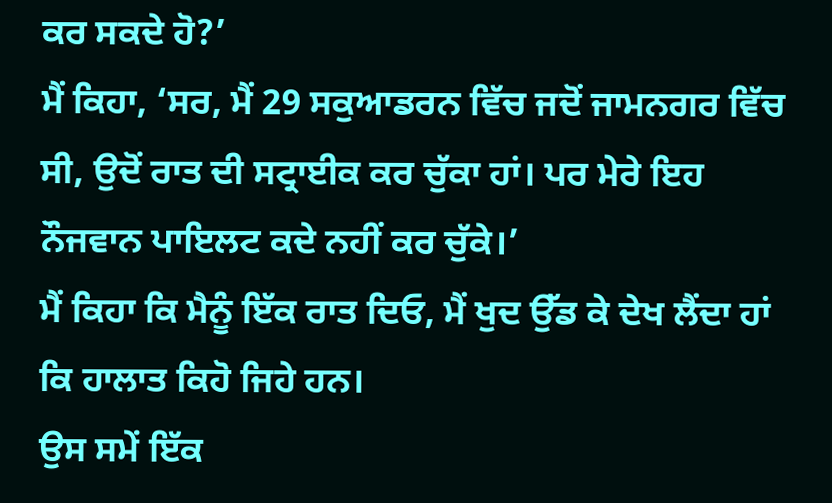ਕਰ ਸਕਦੇ ਹੋ?’
ਮੈਂ ਕਿਹਾ, ‘ਸਰ, ਮੈਂ 29 ਸਕੁਆਡਰਨ ਵਿੱਚ ਜਦੋਂ ਜਾਮਨਗਰ ਵਿੱਚ ਸੀ, ਉਦੋਂ ਰਾਤ ਦੀ ਸਟ੍ਰਾਈਕ ਕਰ ਚੁੱਕਾ ਹਾਂ। ਪਰ ਮੇਰੇ ਇਹ ਨੌਜਵਾਨ ਪਾਇਲਟ ਕਦੇ ਨਹੀਂ ਕਰ ਚੁੱਕੇ।’
ਮੈਂ ਕਿਹਾ ਕਿ ਮੈਨੂੰ ਇੱਕ ਰਾਤ ਦਿਓ, ਮੈਂ ਖੁਦ ਉੱਡ ਕੇ ਦੇਖ ਲੈਂਦਾ ਹਾਂ ਕਿ ਹਾਲਾਤ ਕਿਹੋ ਜਿਹੇ ਹਨ।
ਉਸ ਸਮੇਂ ਇੱਕ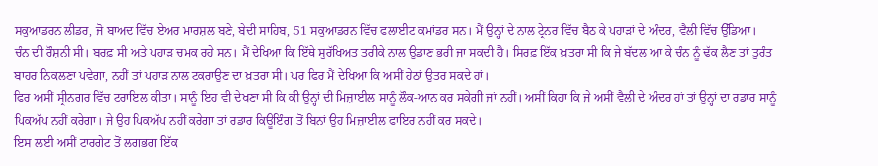ਸਕੁਆਡਰਨ ਲੀਡਰ, ਜੋ ਬਾਅਦ ਵਿੱਚ ਏਅਰ ਮਾਰਸ਼ਲ ਬਣੇ, ਬੇਦੀ ਸਾਹਿਬ, 51 ਸਕੁਆਡਰਨ ਵਿੱਚ ਫਲਾਈਟ ਕਮਾਂਡਰ ਸਨ। ਮੈਂ ਉਨ੍ਹਾਂ ਦੇ ਨਾਲ ਟ੍ਰੇਨਰ ਵਿੱਚ ਬੈਠ ਕੇ ਪਹਾੜਾਂ ਦੇ ਅੰਦਰ, ਵੈਲੀ ਵਿੱਚ ਉੱਡਿਆ।
ਚੰਨ ਦੀ ਰੌਸ਼ਨੀ ਸੀ। ਬਰਫ਼ ਸੀ ਅਤੇ ਪਹਾੜ ਚਮਕ ਰਹੇ ਸਨ। ਮੈਂ ਦੇਖਿਆ ਕਿ ਇੱਥੇ ਸੁਰੱਖਿਅਤ ਤਰੀਕੇ ਨਾਲ ਉਡਾਣ ਭਰੀ ਜਾ ਸਕਦੀ ਹੈ। ਸਿਰਫ਼ ਇੱਕ ਖ਼ਤਰਾ ਸੀ ਕਿ ਜੇ ਬੱਦਲ ਆ ਕੇ ਚੰਨ ਨੂੰ ਢੱਕ ਲੈਣ ਤਾਂ ਤੁਰੰਤ ਬਾਹਰ ਨਿਕਲਣਾ ਪਵੇਗਾ, ਨਹੀਂ ਤਾਂ ਪਹਾੜ ਨਾਲ ਟਕਰਾਉਣ ਦਾ ਖ਼ਤਰਾ ਸੀ। ਪਰ ਫਿਰ ਮੈਂ ਦੇਖਿਆ ਕਿ ਅਸੀਂ ਹੇਠਾਂ ਉਤਰ ਸਕਦੇ ਹਾਂ।
ਫਿਰ ਅਸੀਂ ਸ੍ਰੀਨਗਰ ਵਿੱਚ ਟਰਾਇਲ ਕੀਤਾ। ਸਾਨੂੰ ਇਹ ਵੀ ਦੇਖਣਾ ਸੀ ਕਿ ਕੀ ਉਨ੍ਹਾਂ ਦੀ ਮਿਜ਼ਾਈਲ ਸਾਨੂੰ ਲੌਕ-ਆਨ ਕਰ ਸਕੇਗੀ ਜਾਂ ਨਹੀਂ। ਅਸੀਂ ਕਿਹਾ ਕਿ ਜੇ ਅਸੀਂ ਵੈਲੀ ਦੇ ਅੰਦਰ ਹਾਂ ਤਾਂ ਉਨ੍ਹਾਂ ਦਾ ਰਡਾਰ ਸਾਨੂੰ ਪਿਕਅੱਪ ਨਹੀਂ ਕਰੇਗਾ। ਜੇ ਉਹ ਪਿਕਅੱਪ ਨਹੀਂ ਕਰੇਗਾ ਤਾਂ ਰਡਾਰ ਕਿਊਇੰਗ ਤੋਂ ਬਿਨਾਂ ਉਹ ਮਿਜ਼ਾਈਲ ਫਾਇਰ ਨਹੀਂ ਕਰ ਸਕਦੇ।
ਇਸ ਲਈ ਅਸੀਂ ਟਾਰਗੇਟ ਤੋਂ ਲਗਭਗ ਇੱਕ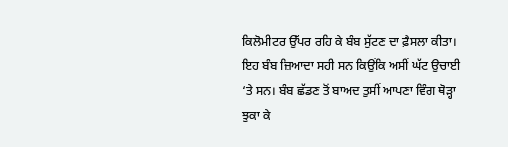ਕਿਲੋਮੀਟਰ ਉੱਪਰ ਰਹਿ ਕੇ ਬੰਬ ਸੁੱਟਣ ਦਾ ਫ਼ੈਸਲਾ ਕੀਤਾ। ਇਹ ਬੰਬ ਜ਼ਿਆਦਾ ਸਹੀ ਸਨ ਕਿਉਂਕਿ ਅਸੀਂ ਘੱਟ ਉਚਾਈ ‘ਤੇ ਸਨ। ਬੰਬ ਛੱਡਣ ਤੋਂ ਬਾਅਦ ਤੁਸੀਂ ਆਪਣਾ ਵਿੰਗ ਥੋੜ੍ਹਾ ਝੁਕਾ ਕੇ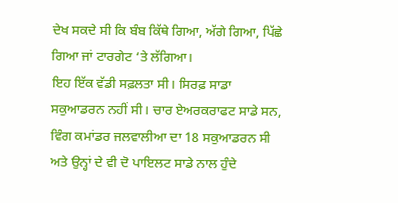ਦੇਖ ਸਕਦੇ ਸੀ ਕਿ ਬੰਬ ਕਿੱਥੇ ਗਿਆ, ਅੱਗੇ ਗਿਆ, ਪਿੱਛੇ ਗਿਆ ਜਾਂ ਟਾਰਗੇਟ ‘ਤੇ ਲੱਗਿਆ।
ਇਹ ਇੱਕ ਵੱਡੀ ਸਫ਼ਲਤਾ ਸੀ। ਸਿਰਫ਼ ਸਾਡਾ ਸਕੁਆਡਰਨ ਨਹੀਂ ਸੀ। ਚਾਰ ਏਅਰਕਰਾਫਟ ਸਾਡੇ ਸਨ, ਵਿੰਗ ਕਮਾਂਡਰ ਜਲਵਾਲੀਆ ਦਾ 18 ਸਕੁਆਡਰਨ ਸੀ ਅਤੇ ਉਨ੍ਹਾਂ ਦੇ ਵੀ ਦੋ ਪਾਇਲਟ ਸਾਡੇ ਨਾਲ ਹੁੰਦੇ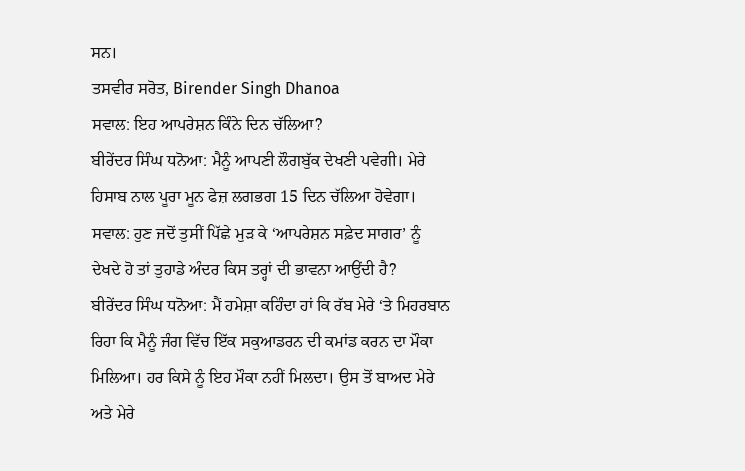ਸਨ।
ਤਸਵੀਰ ਸਰੋਤ, Birender Singh Dhanoa
ਸਵਾਲ: ਇਹ ਆਪਰੇਸ਼ਨ ਕਿੰਨੇ ਦਿਨ ਚੱਲਿਆ?
ਬੀਰੇਂਦਰ ਸਿੰਘ ਧਨੋਆ: ਮੈਨੂੰ ਆਪਣੀ ਲੌਗਬੁੱਕ ਦੇਖਣੀ ਪਵੇਗੀ। ਮੇਰੇ ਹਿਸਾਬ ਨਾਲ ਪੂਰਾ ਮੂਨ ਫੇਜ਼ ਲਗਭਗ 15 ਦਿਨ ਚੱਲਿਆ ਹੋਵੇਗਾ।
ਸਵਾਲ: ਹੁਣ ਜਦੋਂ ਤੁਸੀਂ ਪਿੱਛੇ ਮੁੜ ਕੇ ‘ਆਪਰੇਸ਼ਨ ਸਫ਼ੇਦ ਸਾਗਰ’ ਨੂੰ ਦੇਖਦੇ ਹੋ ਤਾਂ ਤੁਹਾਡੇ ਅੰਦਰ ਕਿਸ ਤਰ੍ਹਾਂ ਦੀ ਭਾਵਨਾ ਆਉਂਦੀ ਹੈ?
ਬੀਰੇਂਦਰ ਸਿੰਘ ਧਨੋਆ: ਮੈਂ ਹਮੇਸ਼ਾ ਕਹਿੰਦਾ ਹਾਂ ਕਿ ਰੱਬ ਮੇਰੇ ‘ਤੇ ਮਿਹਰਬਾਨ ਰਿਹਾ ਕਿ ਮੈਨੂੰ ਜੰਗ ਵਿੱਚ ਇੱਕ ਸਕੁਆਡਰਨ ਦੀ ਕਮਾਂਡ ਕਰਨ ਦਾ ਮੌਕਾ ਮਿਲਿਆ। ਹਰ ਕਿਸੇ ਨੂੰ ਇਹ ਮੌਕਾ ਨਹੀਂ ਮਿਲਦਾ। ਉਸ ਤੋਂ ਬਾਅਦ ਮੇਰੇ ਅਤੇ ਮੇਰੇ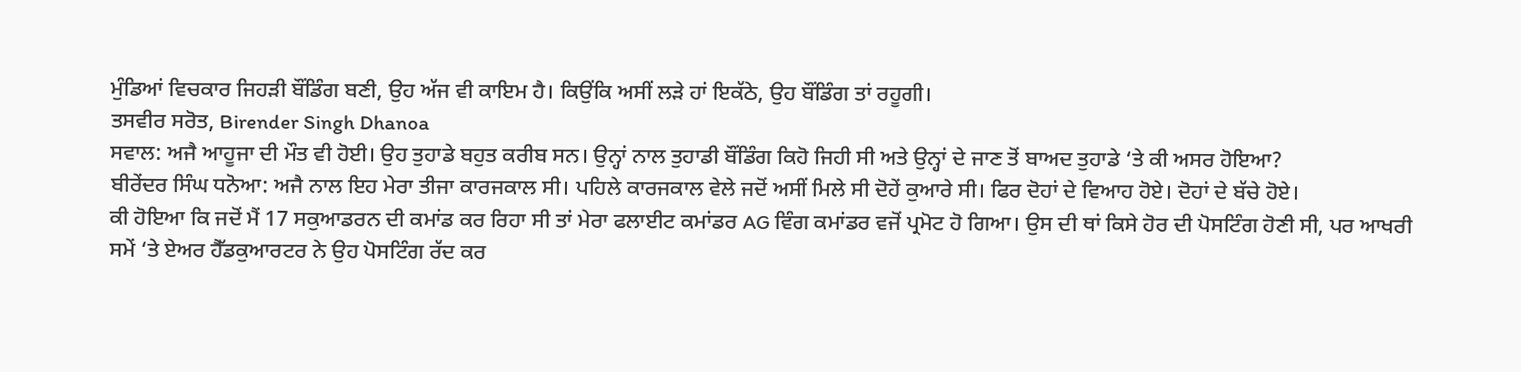ਮੁੰਡਿਆਂ ਵਿਚਕਾਰ ਜਿਹੜੀ ਬੌਂਡਿੰਗ ਬਣੀ, ਉਹ ਅੱਜ ਵੀ ਕਾਇਮ ਹੈ। ਕਿਉਂਕਿ ਅਸੀਂ ਲੜੇ ਹਾਂ ਇਕੱਠੇ, ਉਹ ਬੌਂਡਿੰਗ ਤਾਂ ਰਹੂਗੀ।
ਤਸਵੀਰ ਸਰੋਤ, Birender Singh Dhanoa
ਸਵਾਲ: ਅਜੈ ਆਹੂਜਾ ਦੀ ਮੌਤ ਵੀ ਹੋਈ। ਉਹ ਤੁਹਾਡੇ ਬਹੁਤ ਕਰੀਬ ਸਨ। ਉਨ੍ਹਾਂ ਨਾਲ ਤੁਹਾਡੀ ਬੌਂਡਿੰਗ ਕਿਹੋ ਜਿਹੀ ਸੀ ਅਤੇ ਉਨ੍ਹਾਂ ਦੇ ਜਾਣ ਤੋਂ ਬਾਅਦ ਤੁਹਾਡੇ ‘ਤੇ ਕੀ ਅਸਰ ਹੋਇਆ?
ਬੀਰੇਂਦਰ ਸਿੰਘ ਧਨੋਆ: ਅਜੈ ਨਾਲ ਇਹ ਮੇਰਾ ਤੀਜਾ ਕਾਰਜਕਾਲ ਸੀ। ਪਹਿਲੇ ਕਾਰਜਕਾਲ ਵੇਲੇ ਜਦੋਂ ਅਸੀਂ ਮਿਲੇ ਸੀ ਦੋਹੇਂ ਕੁਆਰੇ ਸੀ। ਫਿਰ ਦੋਹਾਂ ਦੇ ਵਿਆਹ ਹੋਏ। ਦੋਹਾਂ ਦੇ ਬੱਚੇ ਹੋਏ।
ਕੀ ਹੋਇਆ ਕਿ ਜਦੋਂ ਮੈਂ 17 ਸਕੁਆਡਰਨ ਦੀ ਕਮਾਂਡ ਕਰ ਰਿਹਾ ਸੀ ਤਾਂ ਮੇਰਾ ਫਲਾਈਟ ਕਮਾਂਡਰ AG ਵਿੰਗ ਕਮਾਂਡਰ ਵਜੋਂ ਪ੍ਰਮੋਟ ਹੋ ਗਿਆ। ਉਸ ਦੀ ਥਾਂ ਕਿਸੇ ਹੋਰ ਦੀ ਪੋਸਟਿੰਗ ਹੋਣੀ ਸੀ, ਪਰ ਆਖਰੀ ਸਮੇਂ ‘ਤੇ ਏਅਰ ਹੈੱਡਕੁਆਰਟਰ ਨੇ ਉਹ ਪੋਸਟਿੰਗ ਰੱਦ ਕਰ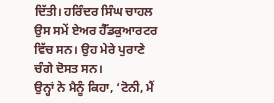ਦਿੱਤੀ। ਹਰਿੰਦਰ ਸਿੰਘ ਚਾਹਲ ਉਸ ਸਮੇਂ ਏਅਰ ਹੈੱਡਕੁਆਰਟਰ ਵਿੱਚ ਸਨ। ਉਹ ਮੇਰੇ ਪੁਰਾਣੇ ਚੰਗੇ ਦੋਸਤ ਸਨ।
ਉਨ੍ਹਾਂ ਨੇ ਮੈਨੂੰ ਕਿਹਾ, ‘ਟੋਨੀ, ਮੈਂ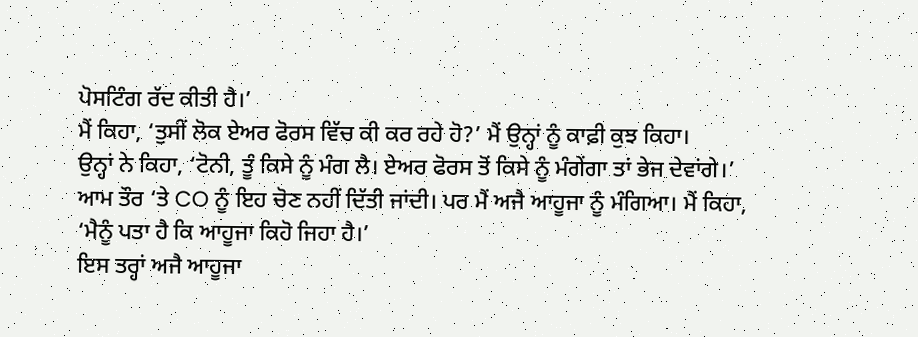ਪੋਸਟਿੰਗ ਰੱਦ ਕੀਤੀ ਹੈ।’
ਮੈਂ ਕਿਹਾ, ‘ਤੁਸੀਂ ਲੋਕ ਏਅਰ ਫੋਰਸ ਵਿੱਚ ਕੀ ਕਰ ਰਹੇ ਹੋ?’ ਮੈਂ ਉਨ੍ਹਾਂ ਨੂੰ ਕਾਫ਼ੀ ਕੁਝ ਕਿਹਾ।
ਉਨ੍ਹਾਂ ਨੇ ਕਿਹਾ, ‘ਟੋਨੀ, ਤੂੰ ਕਿਸੇ ਨੂੰ ਮੰਗ ਲੈ। ਏਅਰ ਫੋਰਸ ਤੋਂ ਕਿਸੇ ਨੂੰ ਮੰਗੇਂਗਾ ਤਾਂ ਭੇਜ ਦੇਵਾਂਗੇ।’
ਆਮ ਤੌਰ ‘ਤੇ CO ਨੂੰ ਇਹ ਚੋਣ ਨਹੀਂ ਦਿੱਤੀ ਜਾਂਦੀ। ਪਰ ਮੈਂ ਅਜੈ ਆਹੂਜਾ ਨੂੰ ਮੰਗਿਆ। ਮੈਂ ਕਿਹਾ, ‘ਮੈਨੂੰ ਪਤਾ ਹੈ ਕਿ ਆਹੂਜਾ ਕਿਹੋ ਜਿਹਾ ਹੈ।’
ਇਸ ਤਰ੍ਹਾਂ ਅਜੈ ਆਹੂਜਾ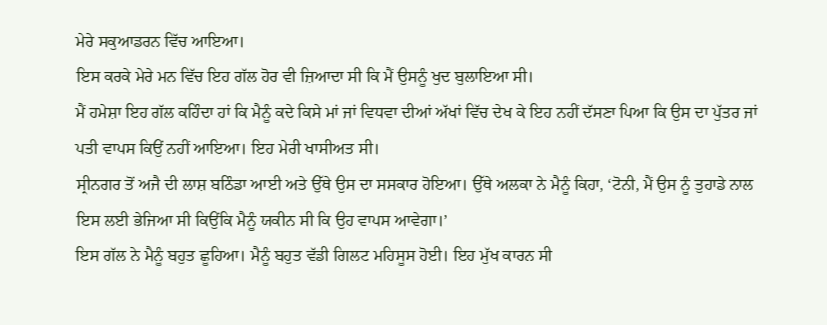ਮੇਰੇ ਸਕੁਆਡਰਨ ਵਿੱਚ ਆਇਆ।
ਇਸ ਕਰਕੇ ਮੇਰੇ ਮਨ ਵਿੱਚ ਇਹ ਗੱਲ ਹੋਰ ਵੀ ਜ਼ਿਆਦਾ ਸੀ ਕਿ ਮੈਂ ਉਸਨੂੰ ਖੁਦ ਬੁਲਾਇਆ ਸੀ।
ਮੈਂ ਹਮੇਸ਼ਾ ਇਹ ਗੱਲ ਕਹਿੰਦਾ ਹਾਂ ਕਿ ਮੈਨੂੰ ਕਦੇ ਕਿਸੇ ਮਾਂ ਜਾਂ ਵਿਧਵਾ ਦੀਆਂ ਅੱਖਾਂ ਵਿੱਚ ਦੇਖ ਕੇ ਇਹ ਨਹੀਂ ਦੱਸਣਾ ਪਿਆ ਕਿ ਉਸ ਦਾ ਪੁੱਤਰ ਜਾਂ ਪਤੀ ਵਾਪਸ ਕਿਉਂ ਨਹੀਂ ਆਇਆ। ਇਹ ਮੇਰੀ ਖਾਸੀਅਤ ਸੀ।
ਸ੍ਰੀਨਗਰ ਤੋਂ ਅਜੈ ਦੀ ਲਾਸ਼ ਬਠਿੰਡਾ ਆਈ ਅਤੇ ਉੱਥੇ ਉਸ ਦਾ ਸਸਕਾਰ ਹੋਇਆ। ਉੱਥੇ ਅਲਕਾ ਨੇ ਮੈਨੂੰ ਕਿਹਾ, ‘ਟੋਨੀ, ਮੈਂ ਉਸ ਨੂੰ ਤੁਹਾਡੇ ਨਾਲ ਇਸ ਲਈ ਭੇਜਿਆ ਸੀ ਕਿਉਂਕਿ ਮੈਨੂੰ ਯਕੀਨ ਸੀ ਕਿ ਉਹ ਵਾਪਸ ਆਵੇਗਾ।’
ਇਸ ਗੱਲ ਨੇ ਮੈਨੂੰ ਬਹੁਤ ਛੂਹਿਆ। ਮੈਨੂੰ ਬਹੁਤ ਵੱਡੀ ਗਿਲਟ ਮਹਿਸੂਸ ਹੋਈ। ਇਹ ਮੁੱਖ ਕਾਰਨ ਸੀ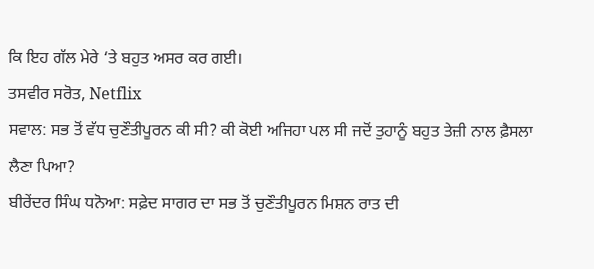ਕਿ ਇਹ ਗੱਲ ਮੇਰੇ ‘ਤੇ ਬਹੁਤ ਅਸਰ ਕਰ ਗਈ।
ਤਸਵੀਰ ਸਰੋਤ, Netflix
ਸਵਾਲ: ਸਭ ਤੋਂ ਵੱਧ ਚੁਣੌਤੀਪੂਰਨ ਕੀ ਸੀ? ਕੀ ਕੋਈ ਅਜਿਹਾ ਪਲ ਸੀ ਜਦੋਂ ਤੁਹਾਨੂੰ ਬਹੁਤ ਤੇਜ਼ੀ ਨਾਲ ਫ਼ੈਸਲਾ ਲੈਣਾ ਪਿਆ?
ਬੀਰੇਂਦਰ ਸਿੰਘ ਧਨੋਆ: ਸਫ਼ੇਦ ਸਾਗਰ ਦਾ ਸਭ ਤੋਂ ਚੁਣੌਤੀਪੂਰਨ ਮਿਸ਼ਨ ਰਾਤ ਦੀ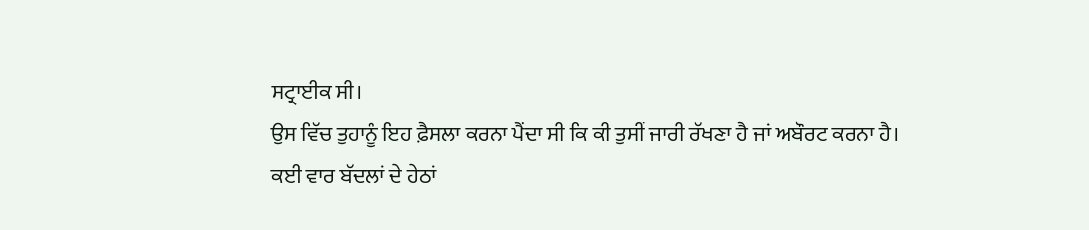ਸਟ੍ਰਾਈਕ ਸੀ।
ਉਸ ਵਿੱਚ ਤੁਹਾਨੂੰ ਇਹ ਫ਼ੈਸਲਾ ਕਰਨਾ ਪੈਂਦਾ ਸੀ ਕਿ ਕੀ ਤੁਸੀਂ ਜਾਰੀ ਰੱਖਣਾ ਹੈ ਜਾਂ ਅਬੌਰਟ ਕਰਨਾ ਹੈ।
ਕਈ ਵਾਰ ਬੱਦਲਾਂ ਦੇ ਹੇਠਾਂ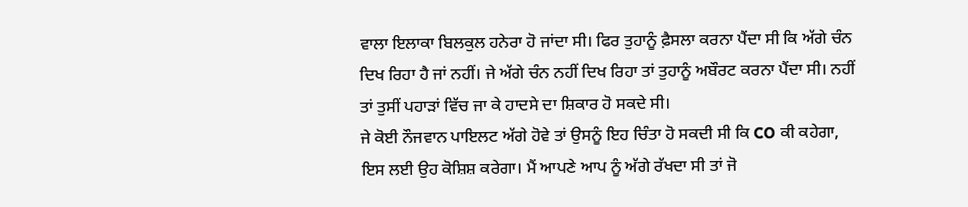ਵਾਲਾ ਇਲਾਕਾ ਬਿਲਕੁਲ ਹਨੇਰਾ ਹੋ ਜਾਂਦਾ ਸੀ। ਫਿਰ ਤੁਹਾਨੂੰ ਫ਼ੈਸਲਾ ਕਰਨਾ ਪੈਂਦਾ ਸੀ ਕਿ ਅੱਗੇ ਚੰਨ ਦਿਖ ਰਿਹਾ ਹੈ ਜਾਂ ਨਹੀਂ। ਜੇ ਅੱਗੇ ਚੰਨ ਨਹੀਂ ਦਿਖ ਰਿਹਾ ਤਾਂ ਤੁਹਾਨੂੰ ਅਬੌਰਟ ਕਰਨਾ ਪੈਂਦਾ ਸੀ। ਨਹੀਂ ਤਾਂ ਤੁਸੀਂ ਪਹਾੜਾਂ ਵਿੱਚ ਜਾ ਕੇ ਹਾਦਸੇ ਦਾ ਸ਼ਿਕਾਰ ਹੋ ਸਕਦੇ ਸੀ।
ਜੇ ਕੋਈ ਨੌਜਵਾਨ ਪਾਇਲਟ ਅੱਗੇ ਹੋਵੇ ਤਾਂ ਉਸਨੂੰ ਇਹ ਚਿੰਤਾ ਹੋ ਸਕਦੀ ਸੀ ਕਿ CO ਕੀ ਕਹੇਗਾ, ਇਸ ਲਈ ਉਹ ਕੋਸ਼ਿਸ਼ ਕਰੇਗਾ। ਮੈਂ ਆਪਣੇ ਆਪ ਨੂੰ ਅੱਗੇ ਰੱਖਦਾ ਸੀ ਤਾਂ ਜੋ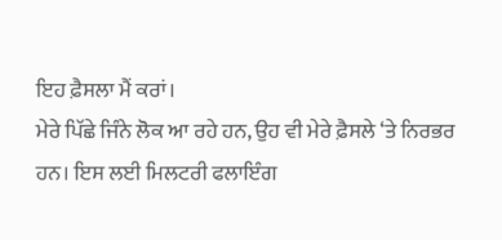ਇਹ ਫ਼ੈਸਲਾ ਮੈਂ ਕਰਾਂ।
ਮੇਰੇ ਪਿੱਛੇ ਜਿੰਨੇ ਲੋਕ ਆ ਰਹੇ ਹਨ, ਉਹ ਵੀ ਮੇਰੇ ਫ਼ੈਸਲੇ ‘ਤੇ ਨਿਰਭਰ ਹਨ। ਇਸ ਲਈ ਮਿਲਟਰੀ ਫਲਾਇੰਗ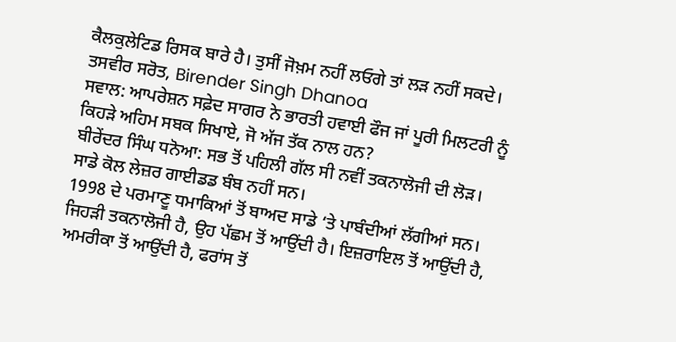ਕੈਲਕੁਲੇਟਿਡ ਰਿਸਕ ਬਾਰੇ ਹੈ। ਤੁਸੀਂ ਜੋਖ਼ਮ ਨਹੀਂ ਲਓਗੇ ਤਾਂ ਲੜ ਨਹੀਂ ਸਕਦੇ।
ਤਸਵੀਰ ਸਰੋਤ, Birender Singh Dhanoa
ਸਵਾਲ: ਆਪਰੇਸ਼ਨ ਸਫ਼ੇਦ ਸਾਗਰ ਨੇ ਭਾਰਤੀ ਹਵਾਈ ਫੌਜ ਜਾਂ ਪੂਰੀ ਮਿਲਟਰੀ ਨੂੰ ਕਿਹੜੇ ਅਹਿਮ ਸਬਕ ਸਿਖਾਏ, ਜੋ ਅੱਜ ਤੱਕ ਨਾਲ ਹਨ?
ਬੀਰੇਂਦਰ ਸਿੰਘ ਧਨੋਆ: ਸਭ ਤੋਂ ਪਹਿਲੀ ਗੱਲ ਸੀ ਨਵੀਂ ਤਕਨਾਲੋਜੀ ਦੀ ਲੋੜ। ਸਾਡੇ ਕੋਲ ਲੇਜ਼ਰ ਗਾਈਡਡ ਬੰਬ ਨਹੀਂ ਸਨ।
1998 ਦੇ ਪਰਮਾਣੂ ਧਮਾਕਿਆਂ ਤੋਂ ਬਾਅਦ ਸਾਡੇ ‘ਤੇ ਪਾਬੰਦੀਆਂ ਲੱਗੀਆਂ ਸਨ। ਜਿਹੜੀ ਤਕਨਾਲੋਜੀ ਹੈ, ਉਹ ਪੱਛਮ ਤੋਂ ਆਉਂਦੀ ਹੈ। ਇਜ਼ਰਾਇਲ ਤੋਂ ਆਉਂਦੀ ਹੈ, ਅਮਰੀਕਾ ਤੋਂ ਆਉਂਦੀ ਹੈ, ਫਰਾਂਸ ਤੋਂ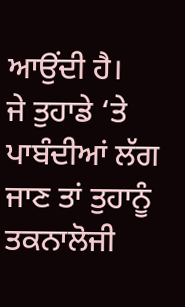ਆਉਂਦੀ ਹੈ।
ਜੇ ਤੁਹਾਡੇ ‘ਤੇ ਪਾਬੰਦੀਆਂ ਲੱਗ ਜਾਣ ਤਾਂ ਤੁਹਾਨੂੰ ਤਕਨਾਲੋਜੀ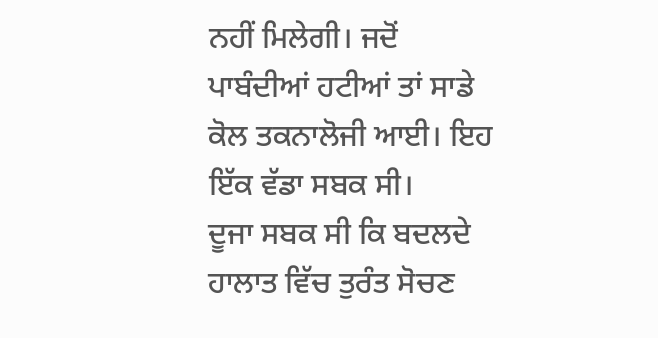ਨਹੀਂ ਮਿਲੇਗੀ। ਜਦੋਂ ਪਾਬੰਦੀਆਂ ਹਟੀਆਂ ਤਾਂ ਸਾਡੇ ਕੋਲ ਤਕਨਾਲੋਜੀ ਆਈ। ਇਹ ਇੱਕ ਵੱਡਾ ਸਬਕ ਸੀ।
ਦੂਜਾ ਸਬਕ ਸੀ ਕਿ ਬਦਲਦੇ ਹਾਲਾਤ ਵਿੱਚ ਤੁਰੰਤ ਸੋਚਣ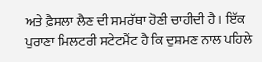ਅਤੇ ਫ਼ੈਸਲਾ ਲੈਣ ਦੀ ਸਮਰੱਥਾ ਹੋਣੀ ਚਾਹੀਦੀ ਹੈ। ਇੱਕ ਪੁਰਾਣਾ ਮਿਲਟਰੀ ਸਟੇਟਮੈਂਟ ਹੈ ਕਿ ਦੁਸ਼ਮਣ ਨਾਲ ਪਹਿਲੇ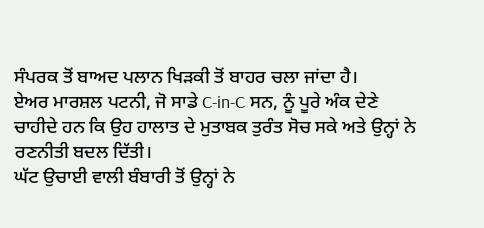ਸੰਪਰਕ ਤੋਂ ਬਾਅਦ ਪਲਾਨ ਖਿੜਕੀ ਤੋਂ ਬਾਹਰ ਚਲਾ ਜਾਂਦਾ ਹੈ।
ਏਅਰ ਮਾਰਸ਼ਲ ਪਟਨੀ, ਜੋ ਸਾਡੇ C-in-C ਸਨ, ਨੂੰ ਪੂਰੇ ਅੰਕ ਦੇਣੇ ਚਾਹੀਦੇ ਹਨ ਕਿ ਉਹ ਹਾਲਾਤ ਦੇ ਮੁਤਾਬਕ ਤੁਰੰਤ ਸੋਚ ਸਕੇ ਅਤੇ ਉਨ੍ਹਾਂ ਨੇ ਰਣਨੀਤੀ ਬਦਲ ਦਿੱਤੀ।
ਘੱਟ ਉਚਾਈ ਵਾਲੀ ਬੰਬਾਰੀ ਤੋਂ ਉਨ੍ਹਾਂ ਨੇ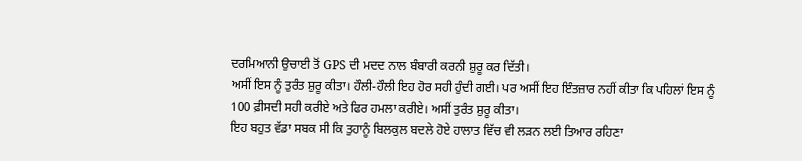ਦਰਮਿਆਨੀ ਉਚਾਈ ਤੋਂ GPS ਦੀ ਮਦਦ ਨਾਲ ਬੰਬਾਰੀ ਕਰਨੀ ਸ਼ੁਰੂ ਕਰ ਦਿੱਤੀ।
ਅਸੀਂ ਇਸ ਨੂੰ ਤੁਰੰਤ ਸ਼ੁਰੂ ਕੀਤਾ। ਹੌਲੀ-ਹੌਲੀ ਇਹ ਹੋਰ ਸਹੀ ਹੁੰਦੀ ਗਈ। ਪਰ ਅਸੀਂ ਇਹ ਇੰਤਜ਼ਾਰ ਨਹੀਂ ਕੀਤਾ ਕਿ ਪਹਿਲਾਂ ਇਸ ਨੂੰ 100 ਫ਼ੀਸਦੀ ਸਹੀ ਕਰੀਏ ਅਤੇ ਫਿਰ ਹਮਲਾ ਕਰੀਏ। ਅਸੀਂ ਤੁਰੰਤ ਸ਼ੁਰੂ ਕੀਤਾ।
ਇਹ ਬਹੁਤ ਵੱਡਾ ਸਬਕ ਸੀ ਕਿ ਤੁਹਾਨੂੰ ਬਿਲਕੁਲ ਬਦਲੇ ਹੋਏ ਹਾਲਾਤ ਵਿੱਚ ਵੀ ਲੜਨ ਲਈ ਤਿਆਰ ਰਹਿਣਾ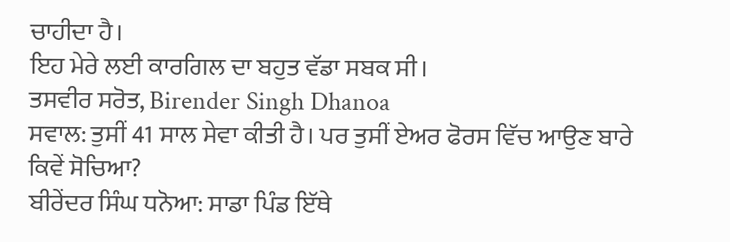ਚਾਹੀਦਾ ਹੈ।
ਇਹ ਮੇਰੇ ਲਈ ਕਾਰਗਿਲ ਦਾ ਬਹੁਤ ਵੱਡਾ ਸਬਕ ਸੀ।
ਤਸਵੀਰ ਸਰੋਤ, Birender Singh Dhanoa
ਸਵਾਲ: ਤੁਸੀਂ 41 ਸਾਲ ਸੇਵਾ ਕੀਤੀ ਹੈ। ਪਰ ਤੁਸੀਂ ਏਅਰ ਫੋਰਸ ਵਿੱਚ ਆਉਣ ਬਾਰੇ ਕਿਵੇਂ ਸੋਚਿਆ?
ਬੀਰੇਂਦਰ ਸਿੰਘ ਧਨੋਆ: ਸਾਡਾ ਪਿੰਡ ਇੱਥੇ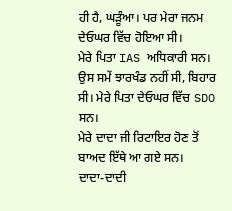ਹੀ ਹੈ, ਘੜੂੰਆ। ਪਰ ਮੇਰਾ ਜਨਮ ਦੇਓਘਰ ਵਿੱਚ ਹੋਇਆ ਸੀ।
ਮੇਰੇ ਪਿਤਾ IAS ਅਧਿਕਾਰੀ ਸਨ। ਉਸ ਸਮੇਂ ਝਾਰਖੰਡ ਨਹੀਂ ਸੀ, ਬਿਹਾਰ ਸੀ। ਮੇਰੇ ਪਿਤਾ ਦੇਓਘਰ ਵਿੱਚ SDO ਸਨ।
ਮੇਰੇ ਦਾਦਾ ਜੀ ਰਿਟਾਇਰ ਹੋਣ ਤੋਂ ਬਾਅਦ ਇੱਥੇ ਆ ਗਏ ਸਨ।
ਦਾਦਾ-ਦਾਦੀ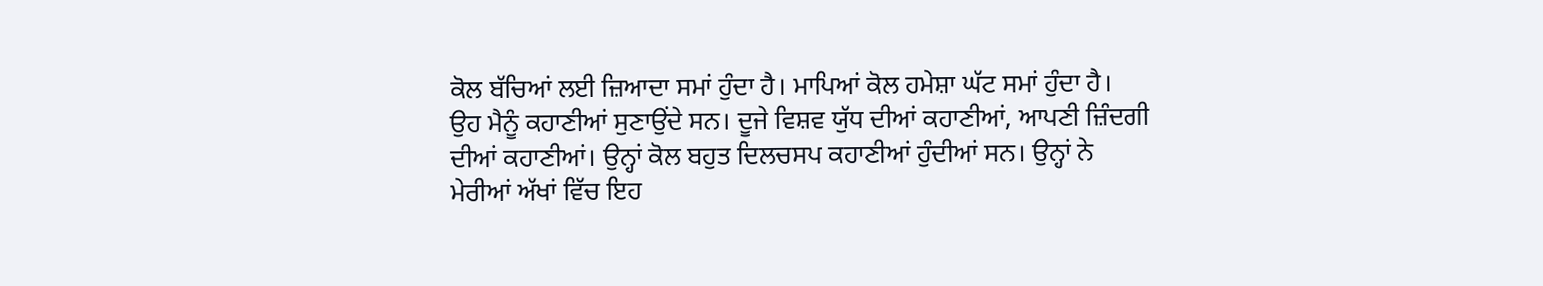ਕੋਲ ਬੱਚਿਆਂ ਲਈ ਜ਼ਿਆਦਾ ਸਮਾਂ ਹੁੰਦਾ ਹੈ। ਮਾਪਿਆਂ ਕੋਲ ਹਮੇਸ਼ਾ ਘੱਟ ਸਮਾਂ ਹੁੰਦਾ ਹੈ।
ਉਹ ਮੈਨੂੰ ਕਹਾਣੀਆਂ ਸੁਣਾਉਂਦੇ ਸਨ। ਦੂਜੇ ਵਿਸ਼ਵ ਯੁੱਧ ਦੀਆਂ ਕਹਾਣੀਆਂ, ਆਪਣੀ ਜ਼ਿੰਦਗੀ ਦੀਆਂ ਕਹਾਣੀਆਂ। ਉਨ੍ਹਾਂ ਕੋਲ ਬਹੁਤ ਦਿਲਚਸਪ ਕਹਾਣੀਆਂ ਹੁੰਦੀਆਂ ਸਨ। ਉਨ੍ਹਾਂ ਨੇ ਮੇਰੀਆਂ ਅੱਖਾਂ ਵਿੱਚ ਇਹ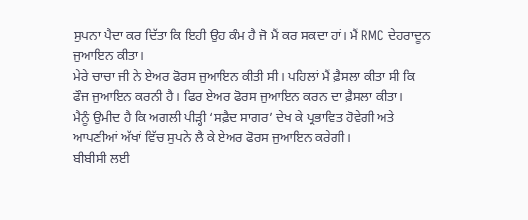ਸੁਪਨਾ ਪੈਦਾ ਕਰ ਦਿੱਤਾ ਕਿ ਇਹੀ ਉਹ ਕੰਮ ਹੈ ਜੋ ਮੈਂ ਕਰ ਸਕਦਾ ਹਾਂ। ਮੈਂ RMC ਦੇਹਰਾਦੂਨ ਜੁਆਇਨ ਕੀਤਾ।
ਮੇਰੇ ਚਾਚਾ ਜੀ ਨੇ ਏਅਰ ਫੋਰਸ ਜੁਆਇਨ ਕੀਤੀ ਸੀ। ਪਹਿਲਾਂ ਮੈਂ ਫ਼ੈਸਲਾ ਕੀਤਾ ਸੀ ਕਿ ਫੌਜ ਜੁਆਇਨ ਕਰਨੀ ਹੈ। ਫਿਰ ਏਅਰ ਫੋਰਸ ਜੁਆਇਨ ਕਰਨ ਦਾ ਫ਼ੈਸਲਾ ਕੀਤਾ।
ਮੈਨੂੰ ਉਮੀਦ ਹੈ ਕਿ ਅਗਲੀ ਪੀੜ੍ਹੀ ‘ਸਫ਼ੈਦ ਸਾਗਰ’ ਦੇਖ ਕੇ ਪ੍ਰਭਾਵਿਤ ਹੋਵੇਗੀ ਅਤੇ ਆਪਣੀਆਂ ਅੱਖਾਂ ਵਿੱਚ ਸੁਪਨੇ ਲੈ ਕੇ ਏਅਰ ਫੋਰਸ ਜੁਆਇਨ ਕਰੇਗੀ।
ਬੀਬੀਸੀ ਲਈ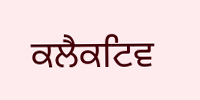ਕਲੈਕਟਿਵ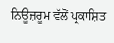ਨਿਊਜ਼ਰੂਮ ਵੱਲੋਂ ਪ੍ਰਕਾਸ਼ਿਤ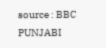source : BBC PUNJABI